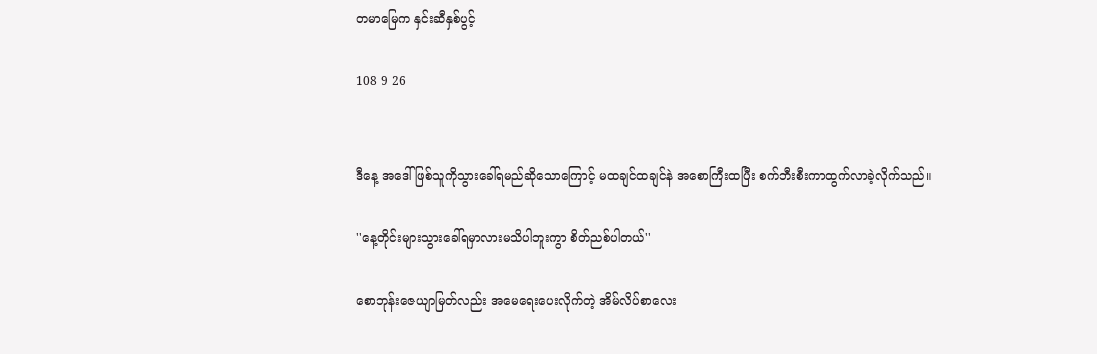တမာမြေက နှင်းဆီနှစ်ပွင့်

108 9 26


ဒီနေ့ အဒေါ်ဖြစ်သူကိုသွားခေါ်ရမည်ဆိုသောကြောင့် မထချင်ထချင်နဲ အစောကြီးထပြီး စက်ဘီးစီးကာထွက်လာခဲ့လိုက်သည်။

''နေ့တိုင်းများသွားခေါ်ရမှာလားမသိပါဘူးကွာ စိတ်ညစ်ပါတယ်''

စောဘုန်းဇေယျာမြတ်လည်း အမေရေးပေးလိုက်တဲ့ အိမ်လိပ်စာလေး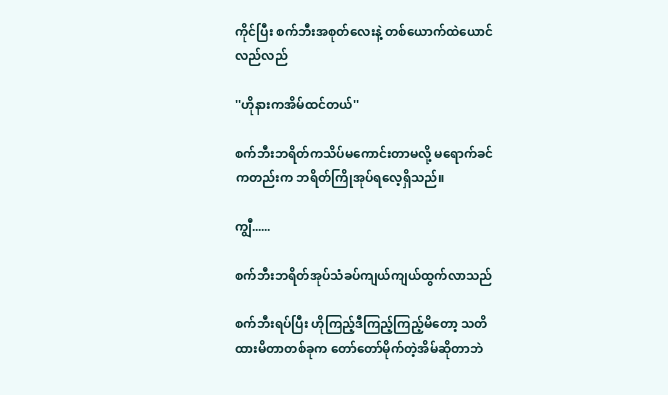ကိုင်ပြီး စက်ဘီးအစုတ်လေးနဲ့ တစ်ယောက်ထဲယောင်လည်လည်

''ဟိုနားကအိမ်ထင်တယ်''

စက်ဘီးဘရိတ်ကသိပ်မကောင်းတာမလို့ မရောက်ခင်ကတည်းက ဘရိတ်ကြိုအုပ်ရလေ့ရှိသည်။

ကျွီ......

စက်ဘီးဘရိတ်အုပ်သံခပ်ကျယ်ကျယ်ထွက်လာသည်

စက်ဘီးရပ်ပြီး ဟိုကြည့်ဒီကြည့်ကြည့်မိတော့ သတိထားမိတာတစ်ခုက တော်တော်မိုက်တဲ့အိမ်ဆိုတာဘဲ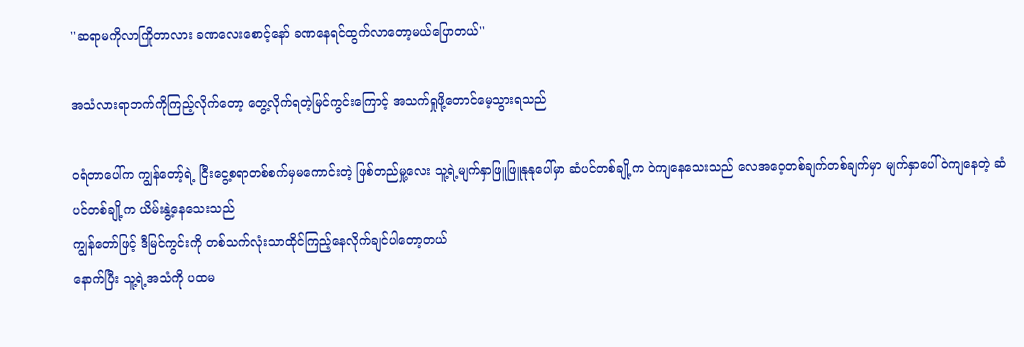''ဆရာမကိုလာကြိုတာလား ခဏလေးစောင့်နော် ခဏနေရင်ထွက်လာတော့မယ်ပြောတယ်''

အသံလားရာဘက်ကိုကြည့်လိုက်တော့ တွေ့လိုက်ရတဲ့မြင်ကွင်းကြောင့် အသက်ရှုဖို့တောင်မေ့သွားရသည်

ဝရံတာပေါ်က ကျွန်တော့်ရဲ့ ငြီးငွေ့စရာတစ်စက်မှမကောင်းတဲ့ ဖြစ်တည်မှု့လေး သူ့ရဲ့မျက်နှာဖြူဖြူနုနုပေါ်မှာ ဆံပင်တစ်ချို့က ဝဲကျနေသေးသည် လေအဝေ့တစ်ချက်တစ်ချက်မှာ မျက်နှာပေါ်ဝဲကျနေတဲ့ ဆံပင်တစ်ချို့က ယိမ်းနွဲ့နေသေးသည်
ကျွန်တော်ဖြင့် ဒီမြင်ကွင်းကို တစ်သက်လုံးသာထိုင်ကြည့်နေလိုက်ချင်ပါတော့တယ်
နောက်ပြီး သူ့ရဲ့အသံကို ပထမ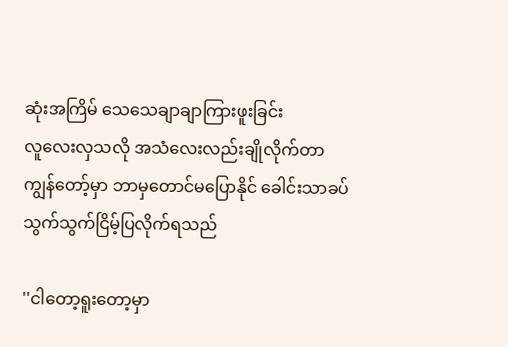ဆုံးအကြိမ် သေသေချာချာကြားဖူးခြင်း
လူလေးလှသလို အသံလေးလည်းချိုလိုက်တာ
ကျွန်တော့်မှာ ဘာမှတောင်မပြောနိုင် ခေါင်းသာခပ်သွက်သွက်ငြိမ့်ပြလိုက်ရသည်

''ငါတော့ရူးတော့မှာ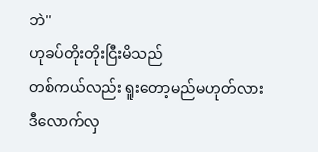ဘဲ''
ဟုခပ်တိုးတိုးငြီးမိသည်
တစ်ကယ်လည်း ရူးတော့မည်မဟုတ်လား
ဒီလောက်လှ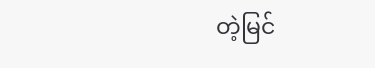တဲ့မြင်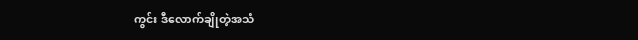ကွင်း ဒီလောက်ချိုတဲ့အသံ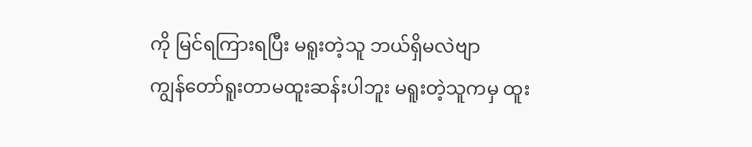ကို မြင်ရကြားရပြီး မရူးတဲ့သူ ဘယ်ရှိမလဲဗျာ
ကျွန်တော်ရူးတာမထူးဆန်းပါဘူး မရူးတဲ့သူကမှ ထူး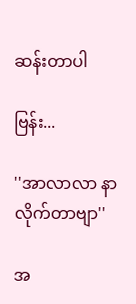ဆန်းတာပါ

ဗြန်း...

''အာလာလာ နာလိုက်တာဗျာ''

အ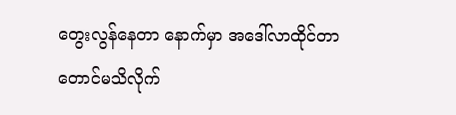တွေးလွန်နေတာ နောက်မှာ အဒေါ်လာထိုင်တာတောင်မသိလိုက်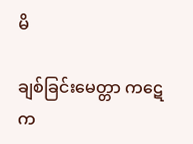မိ

ချစ်ခြင်းမေတ္တာ ကဋေက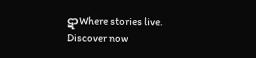ဋာWhere stories live. Discover now